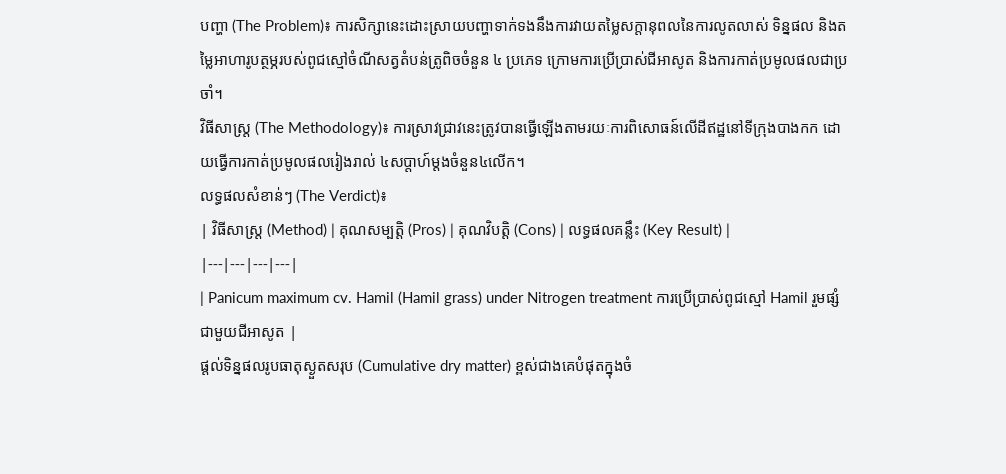បញ្ហា (The Problem)៖ ការសិក្សានេះដោះស្រាយបញ្ហាទាក់ទងនឹងការវាយតម្លៃសក្តានុពលនៃការលូតលាស់ ទិន្នផល និងតម្លៃអាហារូបត្ថម្ភរបស់ពូជស្មៅចំណីសត្វតំបន់ត្រូពិចចំនួន ៤ ប្រភេទ ក្រោមការប្រើប្រាស់ជីអាសូត និងការកាត់ប្រមូលផលជាប្រចាំ។
វិធីសាស្ត្រ (The Methodology)៖ ការស្រាវជ្រាវនេះត្រូវបានធ្វើឡើងតាមរយៈការពិសោធន៍លើដីឥដ្ឋនៅទីក្រុងបាងកក ដោយធ្វើការកាត់ប្រមូលផលរៀងរាល់ ៤សប្តាហ៍ម្តងចំនួន៤លើក។
លទ្ធផលសំខាន់ៗ (The Verdict)៖
| វិធីសាស្ត្រ (Method) | គុណសម្បត្តិ (Pros) | គុណវិបត្តិ (Cons) | លទ្ធផលគន្លឹះ (Key Result) |
|---|---|---|---|
| Panicum maximum cv. Hamil (Hamil grass) under Nitrogen treatment ការប្រើប្រាស់ពូជស្មៅ Hamil រួមផ្សំជាមួយជីអាសូត |
ផ្តល់ទិន្នផលរូបធាតុស្ងួតសរុប (Cumulative dry matter) ខ្ពស់ជាងគេបំផុតក្នុងចំ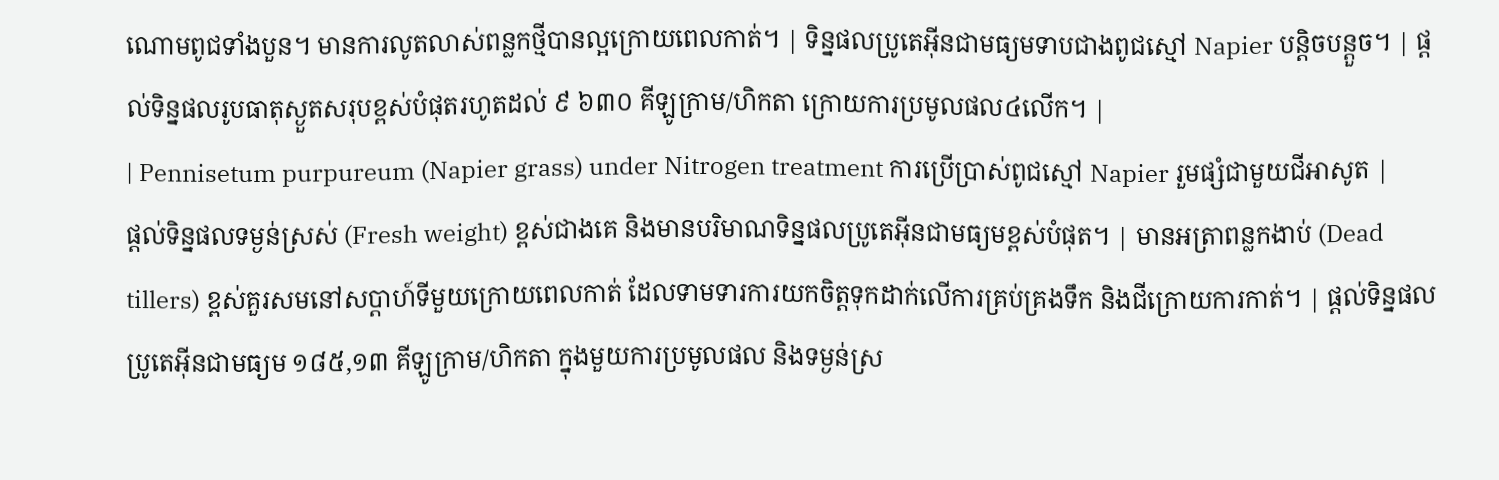ណោមពូជទាំងបួន។ មានការលូតលាស់ពន្លកថ្មីបានល្អក្រោយពេលកាត់។ | ទិន្នផលប្រូតេអ៊ីនជាមធ្យមទាបជាងពូជស្មៅ Napier បន្តិចបន្តួច។ | ផ្តល់ទិន្នផលរូបធាតុស្ងួតសរុបខ្ពស់បំផុតរហូតដល់ ៩ ៦៣០ គីឡូក្រាម/ហិកតា ក្រោយការប្រមូលផល៤លើក។ |
| Pennisetum purpureum (Napier grass) under Nitrogen treatment ការប្រើប្រាស់ពូជស្មៅ Napier រួមផ្សំជាមួយជីអាសូត |
ផ្តល់ទិន្នផលទម្ងន់ស្រស់ (Fresh weight) ខ្ពស់ជាងគេ និងមានបរិមាណទិន្នផលប្រូតេអ៊ីនជាមធ្យមខ្ពស់បំផុត។ | មានអត្រាពន្លកងាប់ (Dead tillers) ខ្ពស់គួរសមនៅសប្តាហ៍ទីមួយក្រោយពេលកាត់ ដែលទាមទារការយកចិត្តទុកដាក់លើការគ្រប់គ្រងទឹក និងជីក្រោយការកាត់។ | ផ្តល់ទិន្នផលប្រូតេអ៊ីនជាមធ្យម ១៨៥,១៣ គីឡូក្រាម/ហិកតា ក្នុងមួយការប្រមូលផល និងទម្ងន់ស្រ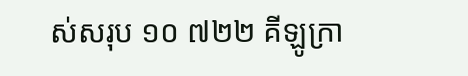ស់សរុប ១០ ៧២២ គីឡូក្រា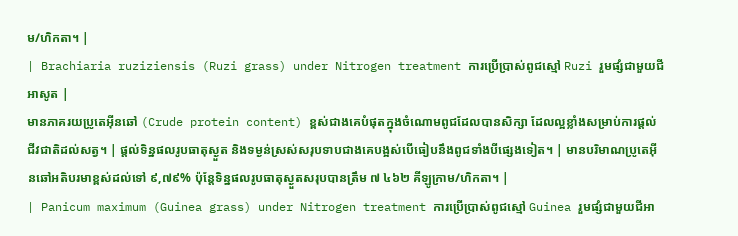ម/ហិកតា។ |
| Brachiaria ruziziensis (Ruzi grass) under Nitrogen treatment ការប្រើប្រាស់ពូជស្មៅ Ruzi រួមផ្សំជាមួយជីអាសូត |
មានភាគរយប្រូតេអ៊ីនឆៅ (Crude protein content) ខ្ពស់ជាងគេបំផុតក្នុងចំណោមពូជដែលបានសិក្សា ដែលល្អខ្លាំងសម្រាប់ការផ្តល់ជីវជាតិដល់សត្វ។ | ផ្តល់ទិន្នផលរូបធាតុស្ងួត និងទម្ងន់ស្រស់សរុបទាបជាងគេបង្អស់បើធៀបនឹងពូជទាំងបីផ្សេងទៀត។ | មានបរិមាណប្រូតេអ៊ីនឆៅអតិបរមាខ្ពស់ដល់ទៅ ៩,៧៩% ប៉ុន្តែទិន្នផលរូបធាតុស្ងួតសរុបបានត្រឹម ៧ ៤៦២ គីឡូក្រាម/ហិកតា។ |
| Panicum maximum (Guinea grass) under Nitrogen treatment ការប្រើប្រាស់ពូជស្មៅ Guinea រួមផ្សំជាមួយជីអា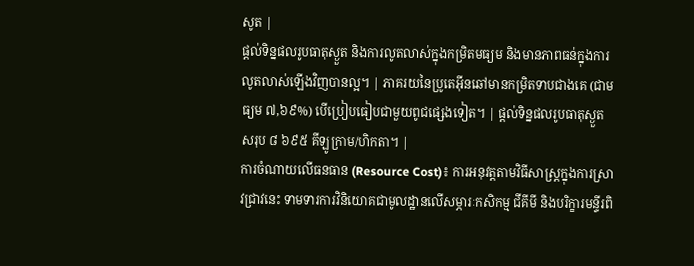សូត |
ផ្តល់ទិន្នផលរូបធាតុស្ងួត និងការលូតលាស់ក្នុងកម្រិតមធ្យម និងមានភាពធន់ក្នុងការលូតលាស់ឡើងវិញបានល្អ។ | ភាគរយនៃប្រូតេអ៊ីនឆៅមានកម្រិតទាបជាងគេ (ជាមធ្យម ៧,៦៩%) បើប្រៀបធៀបជាមួយពូជផ្សេងទៀត។ | ផ្តល់ទិន្នផលរូបធាតុស្ងួតសរុប ៨ ៦៩៥ គីឡូក្រាម/ហិកតា។ |
ការចំណាយលើធនធាន (Resource Cost)៖ ការអនុវត្តតាមវិធីសាស្ត្រក្នុងការស្រាវជ្រាវនេះ ទាមទារការវិនិយោគជាមូលដ្ឋានលើសម្ភារៈកសិកម្ម ជីគីមី និងបរិក្ខារមន្ទីរពិ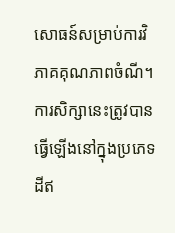សោធន៍សម្រាប់ការវិភាគគុណភាពចំណី។
ការសិក្សានេះត្រូវបានធ្វើឡើងនៅក្នុងប្រភេទដីឥ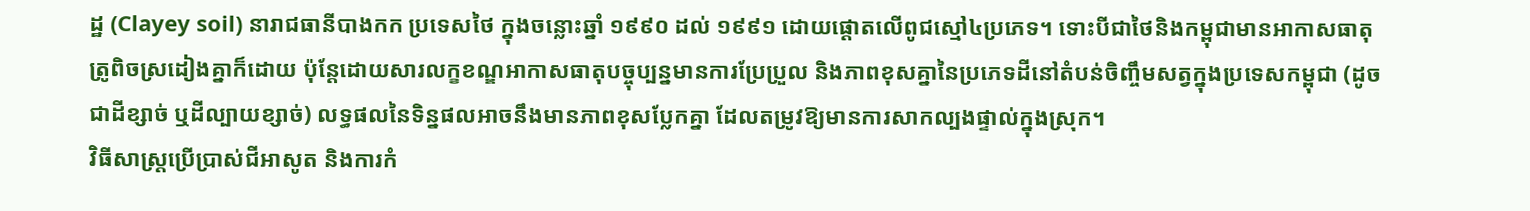ដ្ឋ (Clayey soil) នារាជធានីបាងកក ប្រទេសថៃ ក្នុងចន្លោះឆ្នាំ ១៩៩០ ដល់ ១៩៩១ ដោយផ្តោតលើពូជស្មៅ៤ប្រភេទ។ ទោះបីជាថៃនិងកម្ពុជាមានអាកាសធាតុត្រូពិចស្រដៀងគ្នាក៏ដោយ ប៉ុន្តែដោយសារលក្ខខណ្ឌអាកាសធាតុបច្ចុប្បន្នមានការប្រែប្រួល និងភាពខុសគ្នានៃប្រភេទដីនៅតំបន់ចិញ្ចឹមសត្វក្នុងប្រទេសកម្ពុជា (ដូចជាដីខ្សាច់ ឬដីល្បាយខ្សាច់) លទ្ធផលនៃទិន្នផលអាចនឹងមានភាពខុសប្លែកគ្នា ដែលតម្រូវឱ្យមានការសាកល្បងផ្ទាល់ក្នុងស្រុក។
វិធីសាស្ត្រប្រើប្រាស់ជីអាសូត និងការកំ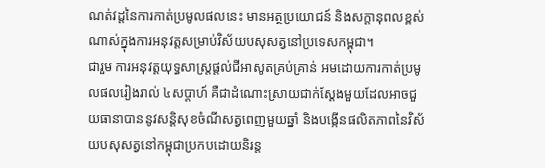ណត់វដ្តនៃការកាត់ប្រមូលផលនេះ មានអត្ថប្រយោជន៍ និងសក្តានុពលខ្ពស់ណាស់ក្នុងការអនុវត្តសម្រាប់វិស័យបសុសត្វនៅប្រទេសកម្ពុជា។
ជារួម ការអនុវត្តយុទ្ធសាស្ត្រផ្តល់ជីអាសូតគ្រប់គ្រាន់ អមដោយការកាត់ប្រមូលផលរៀងរាល់ ៤សប្តាហ៍ គឺជាដំណោះស្រាយជាក់ស្តែងមួយដែលអាចជួយធានាបាននូវសន្តិសុខចំណីសត្វពេញមួយឆ្នាំ និងបង្កើនផលិតភាពនៃវិស័យបសុសត្វនៅកម្ពុជាប្រកបដោយនិរន្ត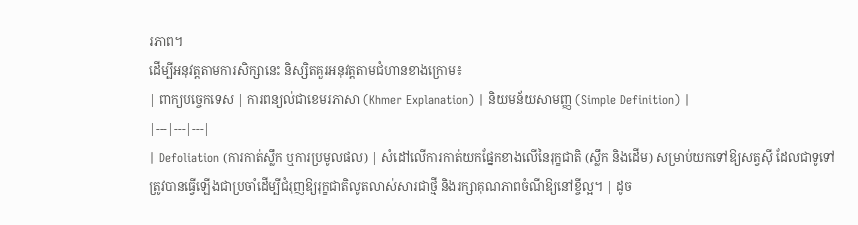រភាព។
ដើម្បីអនុវត្តតាមការសិក្សានេះ និស្សិតគួរអនុវត្តតាមជំហានខាងក្រោម៖
| ពាក្យបច្ចេកទេស | ការពន្យល់ជាខេមរភាសា (Khmer Explanation) | និយមន័យសាមញ្ញ (Simple Definition) |
|---|---|---|
| Defoliation (ការកាត់ស្លឹក ឬការប្រមូលផល) | សំដៅលើការកាត់យកផ្នែកខាងលើនៃរុក្ខជាតិ (ស្លឹក និងដើម) សម្រាប់យកទៅឱ្យសត្វស៊ី ដែលជាទូទៅត្រូវបានធ្វើឡើងជាប្រចាំដើម្បីជំរុញឱ្យរុក្ខជាតិលូតលាស់សារជាថ្មី និងរក្សាគុណភាពចំណីឱ្យនៅខ្ចីល្អ។ | ដូច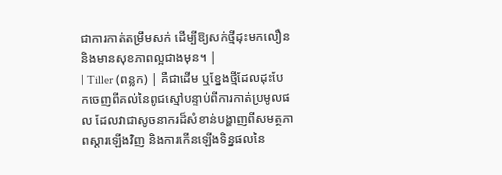ជាការកាត់តម្រឹមសក់ ដើម្បីឱ្យសក់ថ្មីដុះមកលឿន និងមានសុខភាពល្អជាងមុន។ |
| Tiller (ពន្លក) | គឺជាដើម ឬខ្នែងថ្មីដែលដុះបែកចេញពីគល់នៃពូជស្មៅបន្ទាប់ពីការកាត់ប្រមូលផល ដែលវាជាសូចនាករដ៏សំខាន់បង្ហាញពីសមត្ថភាពស្តារឡើងវិញ និងការកើនឡើងទិន្នផលនៃ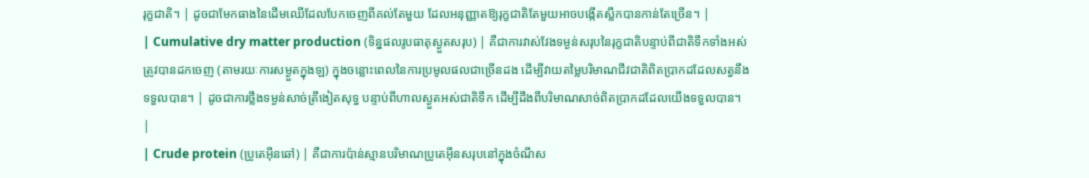រុក្ខជាតិ។ | ដូចជាមែកធាងនៃដើមឈើដែលបែកចេញពីគល់តែមួយ ដែលអនុញ្ញាតឱ្យរុក្ខជាតិតែមួយអាចបង្កើតស្លឹកបានកាន់តែច្រើន។ |
| Cumulative dry matter production (ទិន្នផលរូបធាតុស្ងួតសរុប) | គឺជាការវាស់វែងទម្ងន់សរុបនៃរុក្ខជាតិបន្ទាប់ពីជាតិទឹកទាំងអស់ត្រូវបានដកចេញ (តាមរយៈការសម្ងួតក្នុងឡ) ក្នុងចន្លោះពេលនៃការប្រមូលផលជាច្រើនដង ដើម្បីវាយតម្លៃបរិមាណជីវជាតិពិតប្រាកដដែលសត្វនឹងទទួលបាន។ | ដូចជាការថ្លឹងទម្ងន់សាច់ត្រីងៀតសុទ្ធ បន្ទាប់ពីហាលស្ងួតអស់ជាតិទឹក ដើម្បីដឹងពីបរិមាណសាច់ពិតប្រាកដដែលយើងទទួលបាន។ |
| Crude protein (ប្រូតេអ៊ីនឆៅ) | គឺជាការប៉ាន់ស្មានបរិមាណប្រូតេអ៊ីនសរុបនៅក្នុងចំណីស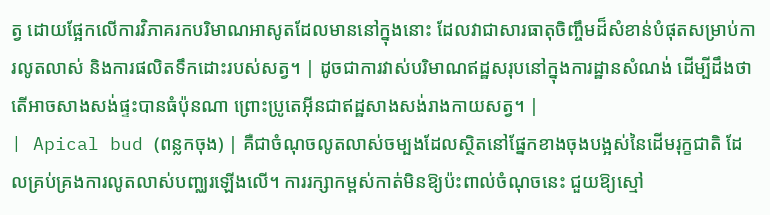ត្វ ដោយផ្អែកលើការវិភាគរកបរិមាណអាសូតដែលមាននៅក្នុងនោះ ដែលវាជាសារធាតុចិញ្ចឹមដ៏សំខាន់បំផុតសម្រាប់ការលូតលាស់ និងការផលិតទឹកដោះរបស់សត្វ។ | ដូចជាការវាស់បរិមាណឥដ្ឋសរុបនៅក្នុងការដ្ឋានសំណង់ ដើម្បីដឹងថាតើអាចសាងសង់ផ្ទះបានធំប៉ុនណា ព្រោះប្រូតេអ៊ីនជាឥដ្ឋសាងសង់រាងកាយសត្វ។ |
| Apical bud (ពន្លកចុង) | គឺជាចំណុចលូតលាស់ចម្បងដែលស្ថិតនៅផ្នែកខាងចុងបង្អស់នៃដើមរុក្ខជាតិ ដែលគ្រប់គ្រងការលូតលាស់បញ្ឈរឡើងលើ។ ការរក្សាកម្ពស់កាត់មិនឱ្យប៉ះពាល់ចំណុចនេះ ជួយឱ្យស្មៅ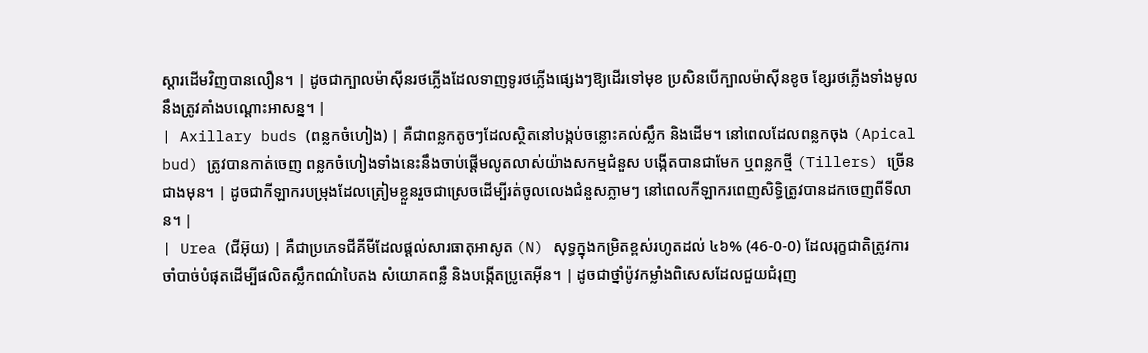ស្តារដើមវិញបានលឿន។ | ដូចជាក្បាលម៉ាស៊ីនរថភ្លើងដែលទាញទូរថភ្លើងផ្សេងៗឱ្យដើរទៅមុខ ប្រសិនបើក្បាលម៉ាស៊ីនខូច ខ្សែរថភ្លើងទាំងមូលនឹងត្រូវគាំងបណ្តោះអាសន្ន។ |
| Axillary buds (ពន្លកចំហៀង) | គឺជាពន្លកតូចៗដែលស្ថិតនៅបង្កប់ចន្លោះគល់ស្លឹក និងដើម។ នៅពេលដែលពន្លកចុង (Apical bud) ត្រូវបានកាត់ចេញ ពន្លកចំហៀងទាំងនេះនឹងចាប់ផ្តើមលូតលាស់យ៉ាងសកម្មជំនួស បង្កើតបានជាមែក ឬពន្លកថ្មី (Tillers) ច្រើនជាងមុន។ | ដូចជាកីឡាករបម្រុងដែលត្រៀមខ្លួនរួចជាស្រេចដើម្បីរត់ចូលលេងជំនួសភ្លាមៗ នៅពេលកីឡាករពេញសិទ្ធិត្រូវបានដកចេញពីទីលាន។ |
| Urea (ជីអ៊ុយ) | គឺជាប្រភេទជីគីមីដែលផ្តល់សារធាតុអាសូត (N) សុទ្ធក្នុងកម្រិតខ្ពស់រហូតដល់ ៤៦% (46-0-0) ដែលរុក្ខជាតិត្រូវការចាំបាច់បំផុតដើម្បីផលិតស្លឹកពណ៌បៃតង សំយោគពន្លឺ និងបង្កើតប្រូតេអ៊ីន។ | ដូចជាថ្នាំប៉ូវកម្លាំងពិសេសដែលជួយជំរុញ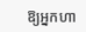ឱ្យអ្នកហា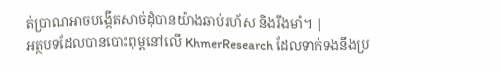ត់ប្រាណអាចបង្កើតសាច់ដុំបានយ៉ាងឆាប់រហ័ស និងរឹងមាំ។ |
អត្ថបទដែលបានបោះពុម្ពនៅលើ KhmerResearch ដែលទាក់ទងនឹងប្រ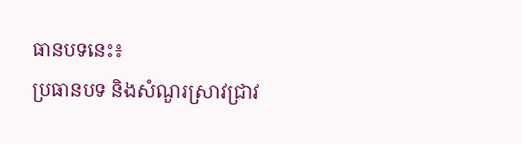ធានបទនេះ៖
ប្រធានបទ និងសំណួរស្រាវជ្រាវ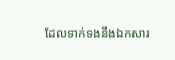ដែលទាក់ទងនឹងឯកសារ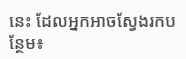នេះ ដែលអ្នកអាចស្វែងរកបន្ថែម៖